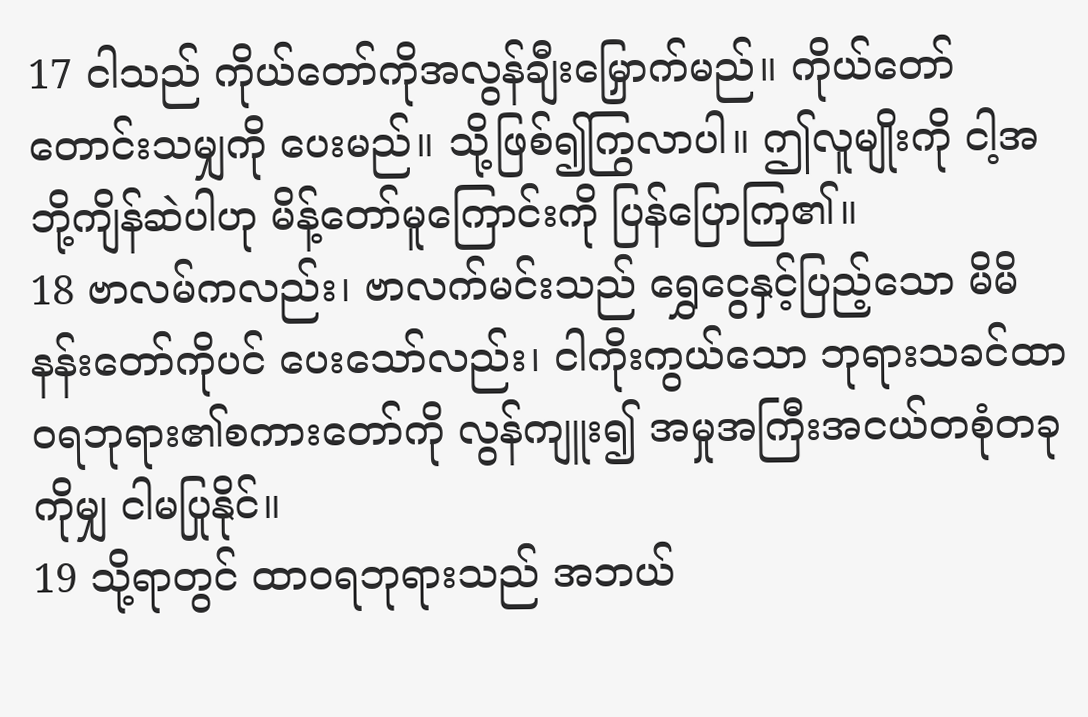17 ငါသည် ကိုယ်တော်ကိုအလွန်ချီးမြှောက်မည်။ ကိုယ်တော်တောင်းသမျှကို ပေးမည်။ သို့ဖြစ်၍ကြွလာပါ။ ဤလူမျိုးကို ငါ့အဘို့ကျိန်ဆဲပါဟု မိန့်တော်မူကြောင်းကို ပြန်ပြောကြ၏။
18 ဗာလမ်ကလည်း၊ ဗာလက်မင်းသည် ရွှေငွေနှင့်ပြည့်သော မိမိနန်းတော်ကိုပင် ပေးသော်လည်း၊ ငါကိုးကွယ်သော ဘုရားသခင်ထာဝရဘုရား၏စကားတော်ကို လွန်ကျူး၍ အမှုအကြီးအငယ်တစုံတခုကိုမျှ ငါမပြုနိုင်။
19 သို့ရာတွင် ထာဝရဘုရားသည် အဘယ်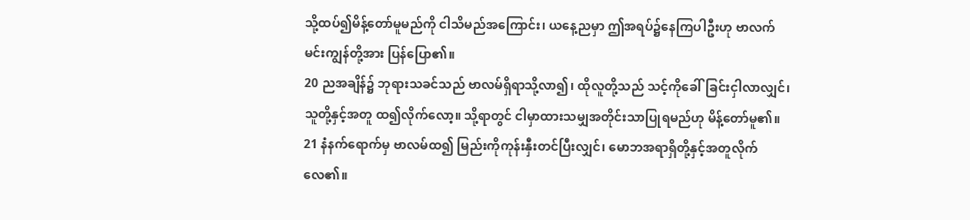သို့ထပ်၍မိန့်တော်မူမည်ကို ငါသိမည်အကြောင်း၊ ယနေ့ညမှာ ဤအရပ်၌နေကြပါဦးဟု ဗာလက်မင်းကျွန်တို့အား ပြန်ပြော၏။
20 ညအချိန်၌ ဘုရားသခင်သည် ဗာလမ်ရှိရာသို့လာ၍၊ ထိုလူတို့သည် သင့်ကိုခေါ်ခြင်းငှါလာလျှင်၊ သူတို့နှင့်အတူ ထ၍လိုက်လော့။ သို့ရာတွင် ငါမှာထားသမျှအတိုင်းသာပြုရမည်ဟု မိန့်တော်မူ၏။
21 နံနက်ရောက်မှ ဗာလမ်ထ၍ မြည်းကိုကုန်းနှီးတင်ပြီးလျှင်၊ မောဘအရာရှိတို့နှင့်အတူလိုက်လေ၏။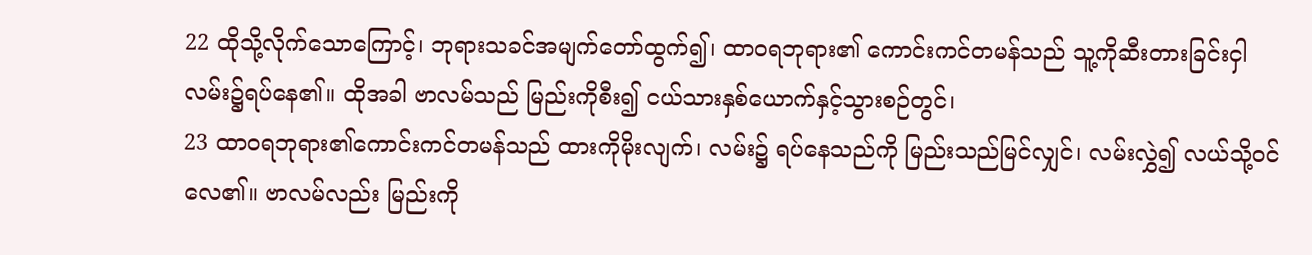22 ထိုသို့လိုက်သောကြောင့်၊ ဘုရားသခင်အမျက်တော်ထွက်၍၊ ထာဝရဘုရား၏ ကောင်းကင်တမန်သည် သူ့ကိုဆီးတားခြင်းငှါ လမ်း၌ရပ်နေ၏။ ထိုအခါ ဗာလမ်သည် မြည်းကိုစီး၍ ငယ်သားနှစ်ယောက်နှင့်သွားစဉ်တွင်၊
23 ထာဝရဘုရား၏ကောင်းကင်တမန်သည် ထားကိုမိုးလျက်၊ လမ်း၌ ရပ်နေသည်ကို မြည်းသည်မြင်လျှင်၊ လမ်းလွှဲ၍ လယ်သို့ဝင်လေ၏။ ဗာလမ်လည်း မြည်းကို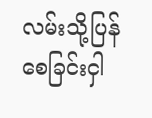လမ်းသို့ပြန်စေခြင်းငှါ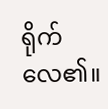ရိုက်လေ၏။